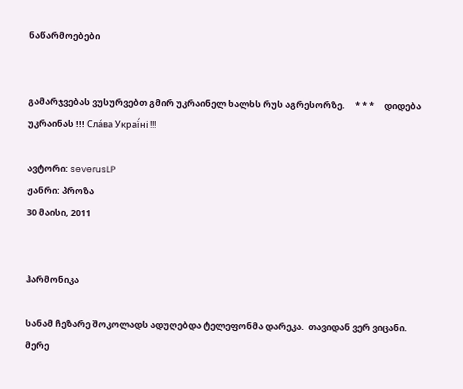ნაწარმოებები


გამარჯვებას ვუსურვებთ გმირ უკრაინელ ხალხს რუს აგრესორზე.     * * *     დიდება უკრაინას !!! Сла́ва Украї́ні !!!

ავტორი: severusLP
ჟანრი: პროზა
30 მაისი, 2011


ჰარმონიკა

სანამ ჩეზარე შოკოლადს ადუღებდა ტელეფონმა დარეკა.  თავიდან ვერ ვიცანი. მერე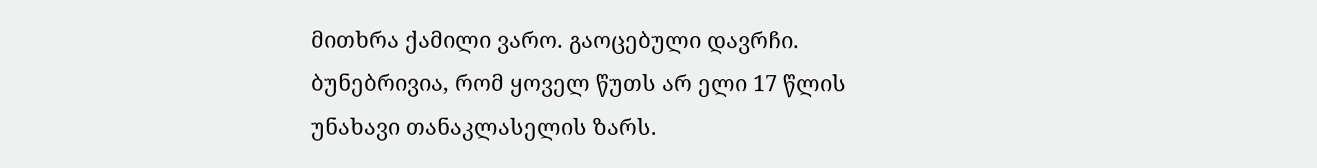მითხრა ქამილი ვარო. გაოცებული დავრჩი. ბუნებრივია, რომ ყოველ წუთს არ ელი 17 წლის უნახავი თანაკლასელის ზარს.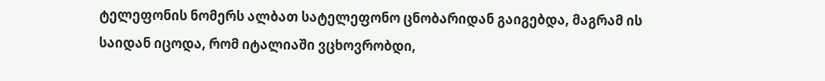ტელეფონის ნომერს ალბათ სატელეფონო ცნობარიდან გაიგებდა, მაგრამ ის საიდან იცოდა, რომ იტალიაში ვცხოვრობდი,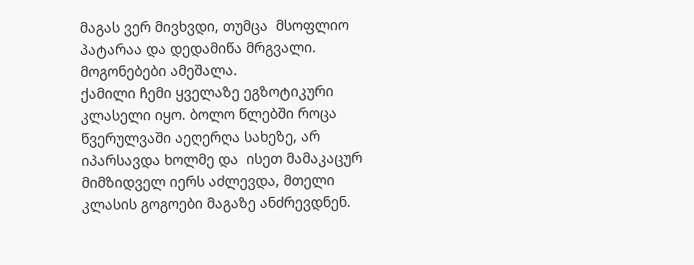მაგას ვერ მივხვდი, თუმცა  მსოფლიო პატარაა და დედამიწა მრგვალი. მოგონებები ამეშალა.
ქამილი ჩემი ყველაზე ეგზოტიკური კლასელი იყო. ბოლო წლებში როცა წვერულვაში აეღერღა სახეზე, არ იპარსავდა ხოლმე და  ისეთ მამაკაცურ მიმზიდველ იერს აძლევდა, მთელი კლასის გოგოები მაგაზე ანძრევდნენ.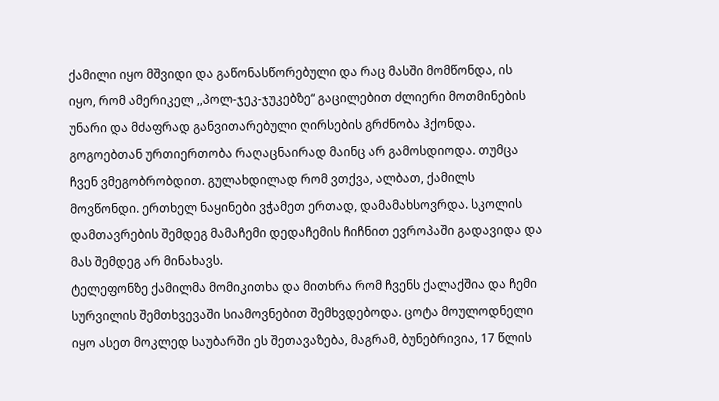ქამილი იყო მშვიდი და გაწონასწორებული და რაც მასში მომწონდა, ის იყო, რომ ამერიკელ ,,პოლ-ჯეკ-ჯუკებზე“ გაცილებით ძლიერი მოთმინების უნარი და მძაფრად განვითარებული ღირსების გრძნობა ჰქონდა. გოგოებთან ურთიერთობა რაღაცნაირად მაინც არ გამოსდიოდა. თუმცა ჩვენ ვმეგობრობდით. გულახდილად რომ ვთქვა, ალბათ, ქამილს მოვწონდი. ერთხელ ნაყინები ვჭამეთ ერთად, დამამახსოვრდა. სკოლის დამთავრების შემდეგ მამაჩემი დედაჩემის ჩიჩნით ევროპაში გადავიდა და მას შემდეგ არ მინახავს.
ტელეფონზე ქამილმა მომიკითხა და მითხრა რომ ჩვენს ქალაქშია და ჩემი სურვილის შემთხვევაში სიამოვნებით შემხვდებოდა. ცოტა მოულოდნელი იყო ასეთ მოკლედ საუბარში ეს შეთავაზება, მაგრამ, ბუნებრივია, 17 წლის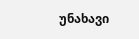უნახავი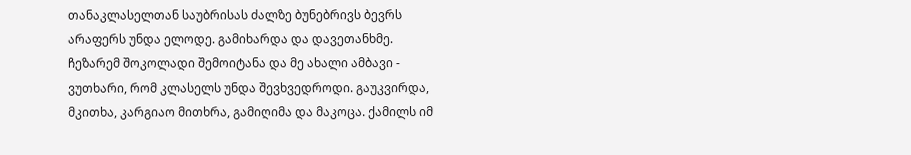თანაკლასელთან საუბრისას ძალზე ბუნებრივს ბევრს არაფერს უნდა ელოდე. გამიხარდა და დავეთანხმე.
ჩეზარემ შოკოლადი შემოიტანა და მე ახალი ამბავი - ვუთხარი, რომ კლასელს უნდა შევხვედროდი. გაუკვირდა, მკითხა, კარგიაო მითხრა, გამიღიმა და მაკოცა. ქამილს იმ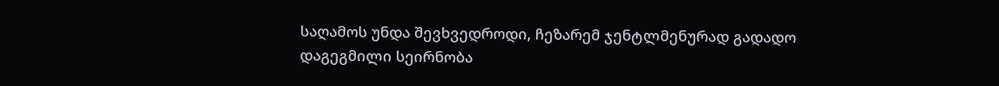საღამოს უნდა შევხვედროდი, ჩეზარემ ჯენტლმენურად გადადო დაგეგმილი სეირნობა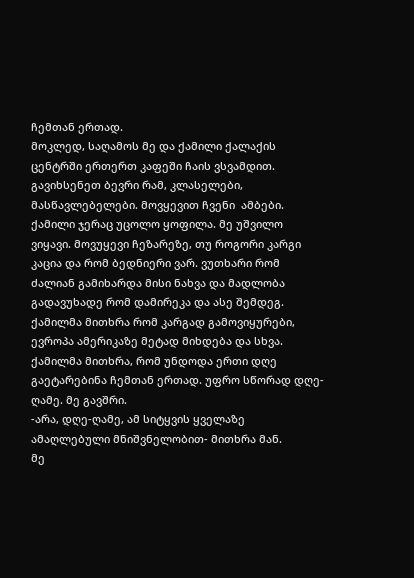ჩემთან ერთად.
მოკლედ, საღამოს მე და ქამილი ქალაქის ცენტრში ერთერთ კაფეში ჩაის ვსვამდით. გავიხსენეთ ბევრი რამ, კლასელები, მასწავლებელები. მოვყევით ჩვენი  ამბები. ქამილი ჯერაც უცოლო ყოფილა. მე უშვილო ვიყავი. მოვუყევი ჩეზარეზე, თუ როგორი კარგი კაცია და რომ ბედნიერი ვარ. ვუთხარი რომ ძალიან გამიხარდა მისი ნახვა და მადლობა გადავუხადე რომ დამირეკა და ასე შემდეგ. ქამილმა მითხრა რომ კარგად გამოვიყურები, ევროპა ამერიკაზე მეტად მიხდება და სხვა. ქამილმა მითხრა, რომ უნდოდა ერთი დღე გაეტარებინა ჩემთან ერთად. უფრო სწორად დღე-ღამე. მე გავშრი.
-არა, დღე-ღამე, ამ სიტყვის ყველაზე ამაღლებული მნიშვნელობით- მითხრა მან.
მე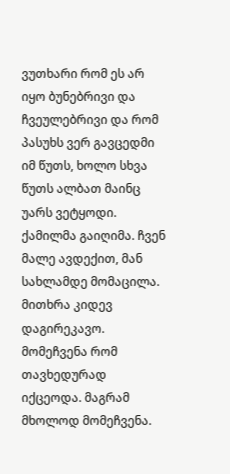ვუთხარი რომ ეს არ იყო ბუნებრივი და ჩვეულებრივი და რომ პასუხს ვერ გავცედმი იმ წუთს, ხოლო სხვა წუთს ალბათ მაინც უარს ვეტყოდი. ქამილმა გაიღიმა. ჩვენ მალე ავდექით, მან სახლამდე მომაცილა. მითხრა კიდევ დაგირეკავო.
მომეჩვენა რომ თავხედურად იქცეოდა. მაგრამ მხოლოდ მომეჩვენა.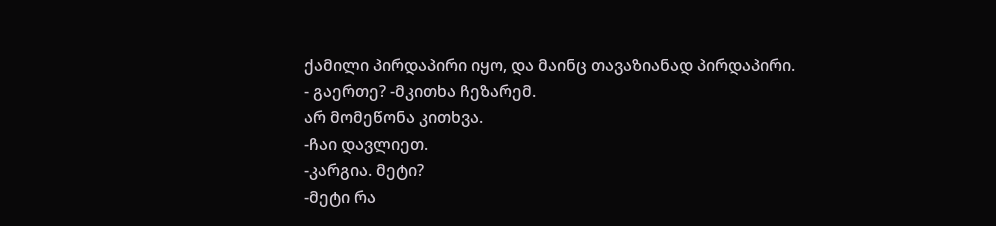ქამილი პირდაპირი იყო, და მაინც თავაზიანად პირდაპირი.
- გაერთე? -მკითხა ჩეზარემ.
არ მომეწონა კითხვა.
-ჩაი დავლიეთ.
-კარგია. მეტი?
-მეტი რა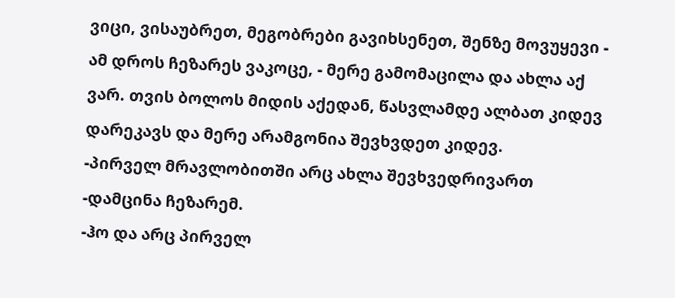ვიცი, ვისაუბრეთ, მეგობრები გავიხსენეთ, შენზე მოვუყევი - ამ დროს ჩეზარეს ვაკოცე, - მერე გამომაცილა და ახლა აქ ვარ. თვის ბოლოს მიდის აქედან, წასვლამდე ალბათ კიდევ დარეკავს და მერე არამგონია შევხვდეთ კიდევ.
-პირველ მრავლობითში არც ახლა შევხვედრივართ -დამცინა ჩეზარემ.
-ჰო და არც პირველ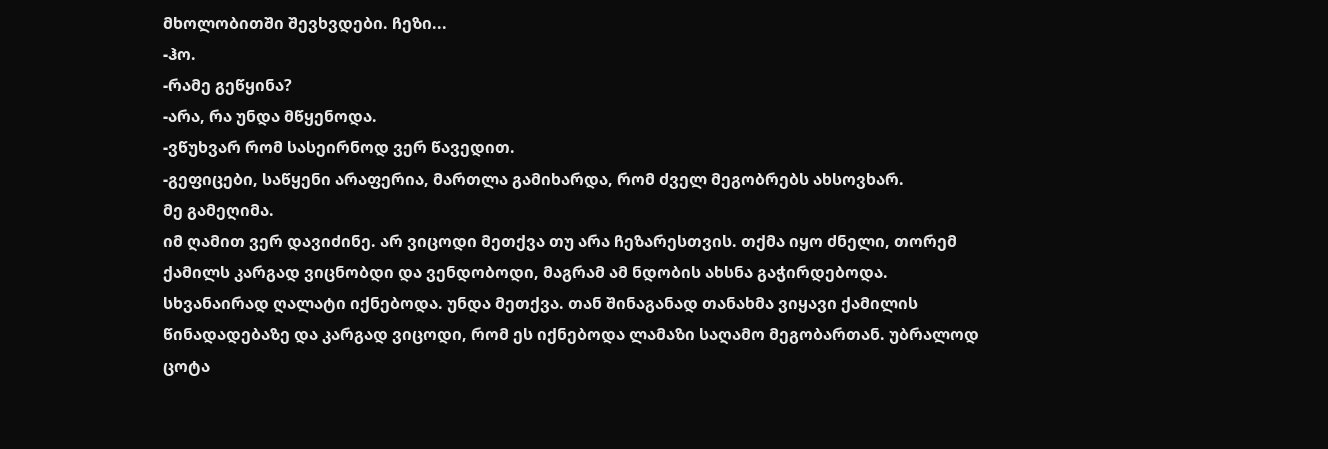მხოლობითში შევხვდები. ჩეზი...
-ჰო.
-რამე გეწყინა?
-არა, რა უნდა მწყენოდა.
-ვწუხვარ რომ სასეირნოდ ვერ წავედით.
-გეფიცები, საწყენი არაფერია, მართლა გამიხარდა, რომ ძველ მეგობრებს ახსოვხარ.
მე გამეღიმა.
იმ ღამით ვერ დავიძინე. არ ვიცოდი მეთქვა თუ არა ჩეზარესთვის. თქმა იყო ძნელი, თორემ ქამილს კარგად ვიცნობდი და ვენდობოდი, მაგრამ ამ ნდობის ახსნა გაჭირდებოდა.
სხვანაირად ღალატი იქნებოდა. უნდა მეთქვა. თან შინაგანად თანახმა ვიყავი ქამილის წინადადებაზე და კარგად ვიცოდი, რომ ეს იქნებოდა ლამაზი საღამო მეგობართან. უბრალოდ ცოტა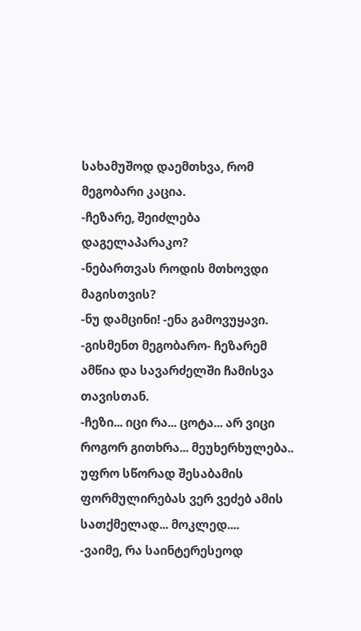სახამუშოდ დაემთხვა, რომ მეგობარი კაცია.
-ჩეზარე, შეიძლება დაგელაპარაკო?
-ნებართვას როდის მთხოვდი მაგისთვის?
-ნუ დამცინი! -ენა გამოვუყავი.
-გისმენთ მეგობარო- ჩეზარემ ამწია და სავარძელში ჩამისვა თავისთან.
-ჩეზი... იცი რა... ცოტა... არ ვიცი როგორ გითხრა... მეუხერხულება.. უფრო სწორად შესაბამის ფორმულირებას ვერ ვეძებ ამის სათქმელად... მოკლედ....
-ვაიმე, რა საინტერესეოდ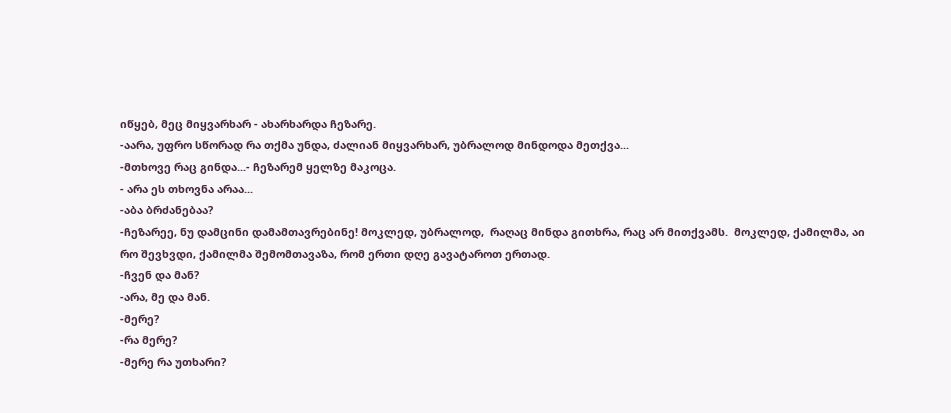იწყებ, მეც მიყვარხარ - ახარხარდა ჩეზარე.
-აარა, უფრო სწორად რა თქმა უნდა, ძალიან მიყვარხარ, უბრალოდ მინდოდა მეთქვა...
-მთხოვე რაც გინდა...- ჩეზარემ ყელზე მაკოცა.
- არა ეს თხოვნა არაა...
-აბა ბრძანებაა?
-ჩეზარეე, ნუ დამცინი დამამთავრებინე! მოკლედ, უბრალოდ,  რაღაც მინდა გითხრა, რაც არ მითქვამს.  მოკლედ, ქამილმა, აი რო შევხვდი, ქამილმა შემომთავაზა, რომ ერთი დღე გავატაროთ ერთად.
-ჩვენ და მან?
-არა, მე და მან.
-მერე?
-რა მერე?
-მერე რა უთხარი?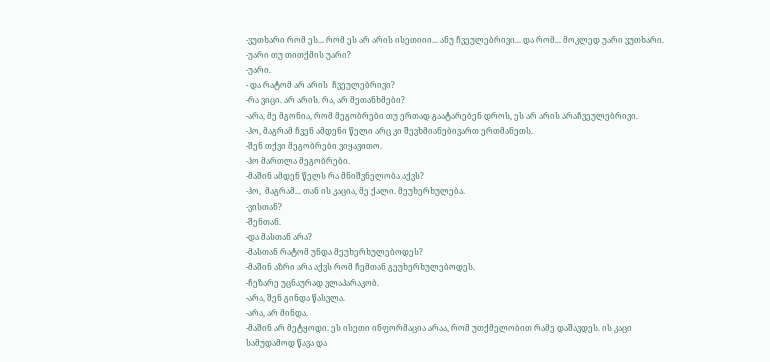-ვუთხარი რომ ეს... რომ ეს არ არის ისეთიიი... ანუ ჩვეულებრივი... და რომ... მოკლედ უარი ვუთხარი.
-უარი თუ თითქმის უარი?
-უარი.
- და რატომ არ არის  ჩვეულებრივი?
-რა ვიცი. არ არის. რა, არ მეთანხმები?
-არა, მე მგონია, რომ მეგობრები თუ ერთად გაატარებენ დროს, ეს არ არის არაჩვეულებრივი.
-ჰო, მაგრამ ჩვენ ამდენი წელი არც კი შევხმიანებივართ ერთმანეთს.
-შენ თქვი მეგობრები ვიყავითო.
-ჰო მართლა მეგობრები.
-მაშინ ამდენ წელს რა მნიშვნელობა აქვს?
-ჰო,  მაგრამ... თან ის კაცია, მე ქალი. მეუხერხულება.
-ვისთან?
-შენთან.
-და მასთან არა?
-მასთან რატომ უნდა მეუხერხულებოდეს?
-მაშინ აზრი არა აქვს რომ ჩემთან გეუხერხულებოდეს.
-ჩეზარე უცნაურად ვლაპარაკობ.
-არა, შენ გინდა წასვლა.
-არა, არ მინდა.
-მაშინ არ მეტყოდი. ეს ისეთი ინფორმაცია არაა, რომ უთქმელობით რამე დაშავდეს. ის კაცი სამუდამოდ წავა და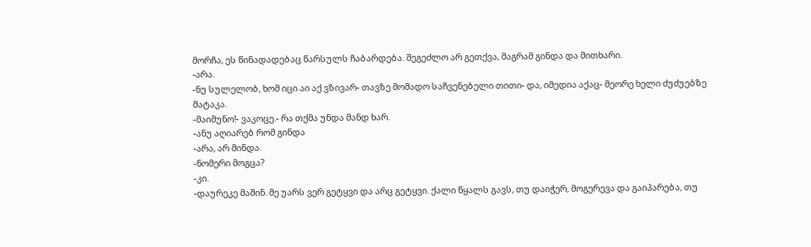მორჩა, ეს წინადადებაც წარსულს ჩაბარდება. შეგეძლო არ გეთქვა, მაგრამ გინდა და მითხარი.
-არა.
-ნუ სულელობ, ხომ იცი აი აქ ვზივარ- თავზე მომადო საჩვენებელი თითი- და, იმედია აქაც- მეორე ხელი ძუძუებზე მატაკა.
-მაიმუნო!- ვაკოცე.- რა თქმა უნდა მანდ ხარ.
-ანუ აღიარებ რომ გინდა
-არა, არ მინდა.
-ნომერი მოგცა?
-კი.
-დაურეკე მაშინ. მე უარს ვერ გეტყვი და არც გეტყვი. ქალი წყალს გავს, თუ დაიჭერ, მოგერევა და გაიპარება, თუ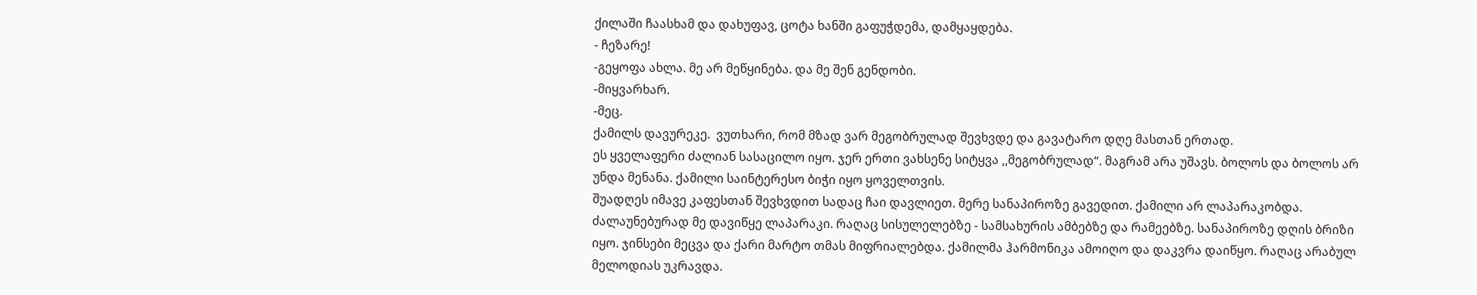ქილაში ჩაასხამ და დახუფავ, ცოტა ხანში გაფუჭდემა, დამყაყდება.
- ჩეზარე!
-გეყოფა ახლა. მე არ მეწყინება. და მე შენ გენდობი.
-მიყვარხარ.
-მეც.
ქამილს დავურეკე.  ვუთხარი, რომ მზად ვარ მეგობრულად შევხვდე და გავატარო დღე მასთან ერთად.
ეს ყველაფერი ძალიან სასაცილო იყო. ჯერ ერთი ვახსენე სიტყვა ,,მეგობრულად“. მაგრამ არა უშავს. ბოლოს და ბოლოს არ უნდა მენანა. ქამილი საინტერესო ბიჭი იყო ყოველთვის.
შუადღეს იმავე კაფესთან შევხვდით სადაც ჩაი დავლიეთ. მერე სანაპიროზე გავედით. ქამილი არ ლაპარაკობდა. ძალაუნებურად მე დავიწყე ლაპარაკი. რაღაც სისულელებზე - სამსახურის ამბებზე და რამეებზე. სანაპიროზე დღის ბრიზი იყო. ჯინსები მეცვა და ქარი მარტო თმას მიფრიალებდა. ქამილმა ჰარმონიკა ამოიღო და დაკვრა დაიწყო. რაღაც არაბულ მელოდიას უკრავდა.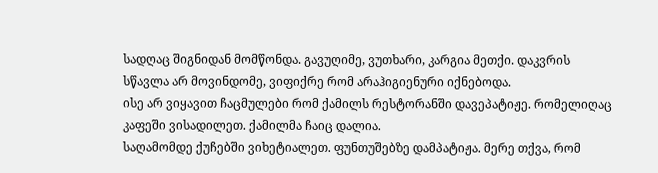სადღაც შიგნიდან მომწონდა. გავუღიმე, ვუთხარი, კარგია მეთქი. დაკვრის სწავლა არ მოვინდომე, ვიფიქრე რომ არაჰიგიენური იქნებოდა.
ისე არ ვიყავით ჩაცმულები რომ ქამილს რესტორანში დავეპატიჟე. რომელიღაც კაფეში ვისადილეთ. ქამილმა ჩაიც დალია.
საღამომდე ქუჩებში ვიხეტიალეთ. ფუნთუშებზე დამპატიჟა. მერე თქვა, რომ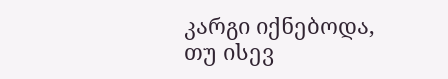კარგი იქნებოდა, თუ ისევ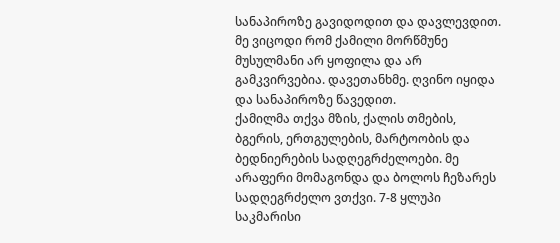სანაპიროზე გავიდოდით და დავლევდით. მე ვიცოდი რომ ქამილი მორწმუნე მუსულმანი არ ყოფილა და არ გამკვირვებია. დავეთანხმე. ღვინო იყიდა და სანაპიროზე წავედით.
ქამილმა თქვა მზის, ქალის თმების, ბგერის, ერთგულების, მარტოობის და ბედნიერების სადღეგრძელოები. მე არაფერი მომაგონდა და ბოლოს ჩეზარეს სადღეგრძელო ვთქვი. 7-8 ყლუპი საკმარისი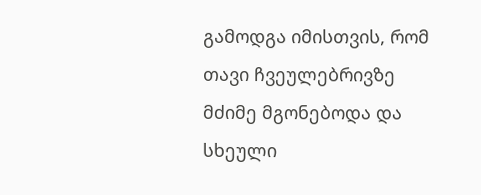გამოდგა იმისთვის, რომ თავი ჩვეულებრივზე მძიმე მგონებოდა და სხეული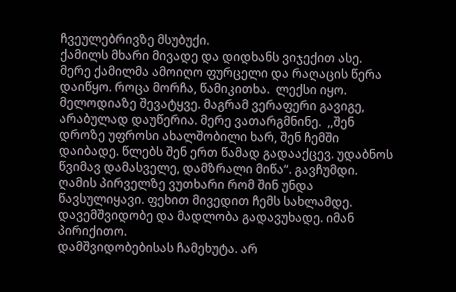ჩვეულებრივზე მსუბუქი.
ქამილს მხარი მივადე და დიდხანს ვიჯექით ასე. მერე ქამილმა ამოიღო ფურცელი და რაღაცის წერა დაიწყო. როცა მორჩა, წამიკითხა.  ლექსი იყო. მელოდიაზე შევატყვე. მაგრამ ვერაფერი გავიგე, არაბულად დაუწერია. მერე ვათარგმნინე.  ,,შენ დროზე უფროსი ახალშობილი ხარ, შენ ჩემში დაიბადე. წლებს შენ ერთ წამად გადააქცევ. უდაბნოს წვიმავ დამასველე, დამზრალი მიწა“. გავჩუმდი.
ღამის პირველზე ვუთხარი რომ შინ უნდა წავსულიყავი. ფეხით მივედით ჩემს სახლამდე. დავემშვიდობე და მადლობა გადავუხადე. იმან პირიქითო.
დამშვიდობებისას ჩამეხუტა. არ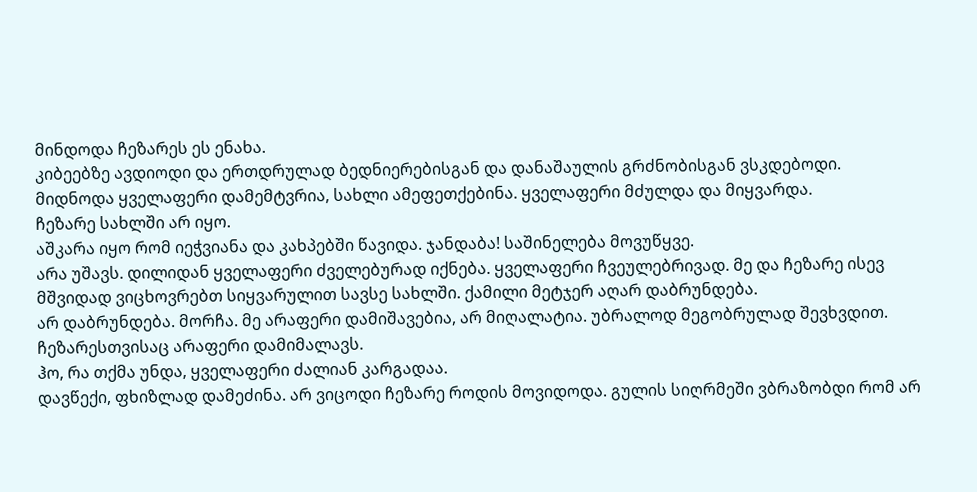მინდოდა ჩეზარეს ეს ენახა.
კიბეებზე ავდიოდი და ერთდრულად ბედნიერებისგან და დანაშაულის გრძნობისგან ვსკდებოდი. მიდნოდა ყველაფერი დამემტვრია, სახლი ამეფეთქებინა. ყველაფერი მძულდა და მიყვარდა.
ჩეზარე სახლში არ იყო.
აშკარა იყო რომ იეჭვიანა და კახპებში წავიდა. ჯანდაბა! საშინელება მოვუწყვე.
არა უშავს. დილიდან ყველაფერი ძველებურად იქნება. ყველაფერი ჩვეულებრივად. მე და ჩეზარე ისევ მშვიდად ვიცხოვრებთ სიყვარულით სავსე სახლში. ქამილი მეტჯერ აღარ დაბრუნდება.
არ დაბრუნდება. მორჩა. მე არაფერი დამიშავებია, არ მიღალატია. უბრალოდ მეგობრულად შევხვდით. ჩეზარესთვისაც არაფერი დამიმალავს.
ჰო, რა თქმა უნდა, ყველაფერი ძალიან კარგადაა.
დავწექი, ფხიზლად დამეძინა. არ ვიცოდი ჩეზარე როდის მოვიდოდა. გულის სიღრმეში ვბრაზობდი რომ არ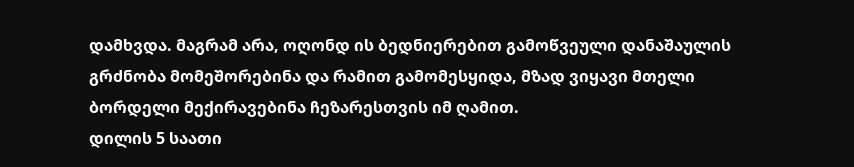დამხვდა. მაგრამ არა, ოღონდ ის ბედნიერებით გამოწვეული დანაშაულის გრძნობა მომეშორებინა და რამით გამომესყიდა, მზად ვიყავი მთელი ბორდელი მექირავებინა ჩეზარესთვის იმ ღამით.
დილის 5 საათი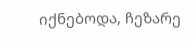იქნებოდა, ჩეზარე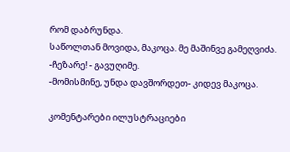რომ დაბრუნდა.
საწოლთან მოვიდა, მაკოცა. მე მაშინვე გამეღვიძა.
-ჩეზარე! - გავუღიმე.
-მომისმინე, უნდა დავშორდეთ- კიდევ მაკოცა.

კომენტარები ილუსტრაციები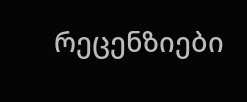რეცენზიები